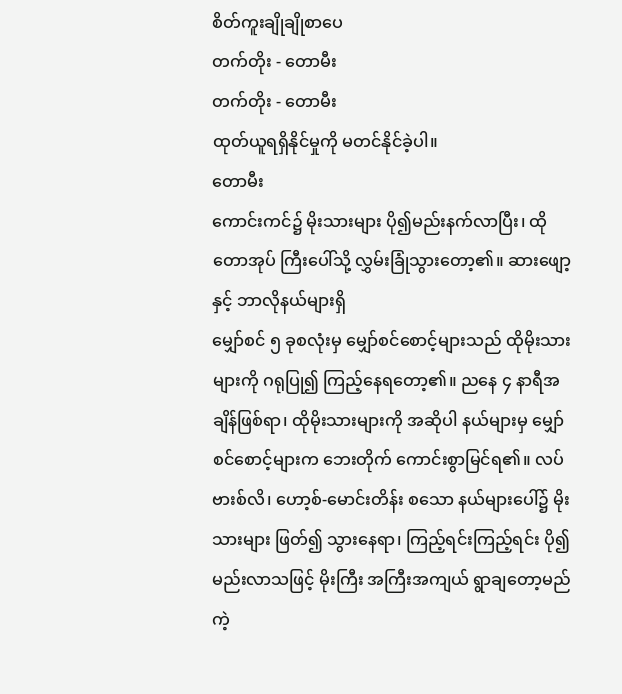စိတ်ကူးချိုချိုစာပေ
တက်တိုး - တောမီး
တက်တိုး - တောမီး
ထုတ်ယူရရှိနိုင်မှုကို မတင်နိုင်ခဲ့ပါ။
တောမီး
ကောင်းကင်၌ မိုးသားများ ပို၍မည်းနက်လာပြီး၊ ထိုတောအုပ် ကြီးပေါ်သို့ လွှမ်းခြုံသွားတော့၏။ ဆားဖျော့နှင့် ဘာလိုနယ်များရှိ
မျှော်စင် ၅ ခုစလုံးမှ မျှော်စင်စောင့်များသည် ထိုမိုးသားများကို ဂရုပြု၍ ကြည့်နေရတော့၏။ ညနေ ၄ နာရီအချိန်ဖြစ်ရာ၊ ထိုမိုးသားများကို အဆိုပါ နယ်များမှ မျှော်စင်စောင့်များက ဘေးတိုက် ကောင်းစွာမြင်ရ၏။ လပ်ဗားစ်လိ၊ ဟော့စ်-မောင်းတိန်း စသော နယ်များပေါ်၌ မိုးသားများ ဖြတ်၍ သွားနေရာ၊ ကြည့်ရင်းကြည့်ရင်း ပို၍မည်းလာသဖြင့် မိုးကြီး အကြီးအကျယ် ရွာချတော့မည်ကဲ့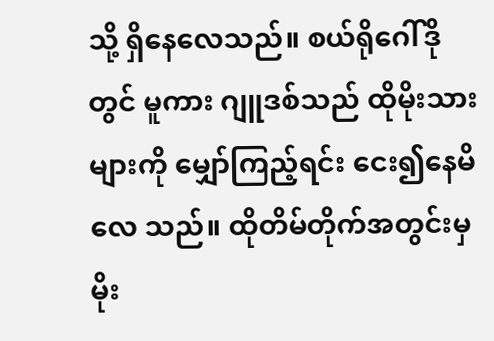သို့ ရှိနေလေသည်။ စယ်ရိုဂေါ်ဒိုတွင် မူကား ဂျူဒစ်သည် ထိုမိုးသားများကို မျှော်ကြည့်ရင်း ငေး၍နေမိလေ သည်။ ထိုတိမ်တိုက်အတွင်းမှ မိုး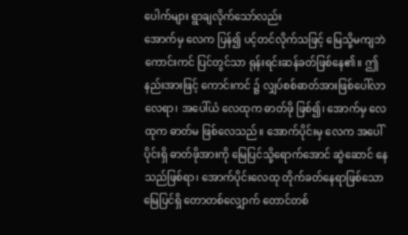ပေါက်များ ရွာချလိုက်သော်လည်း
အောက်မှ လေက ပြန်၍ ပင့်တင်လိုက်သဖြင့် မြေသို့မကျဘဲ ကောင်းကင် ပြင်တွင်သာ ရုန်းရင်းဆန်ခတ်ဖြစ်နေ၏။ ဤနည်းအားဖြင့် ကောင်းကင် ၌ လျှပ်စစ်ဓာတ်အားဖြစ်ပေါ်လာလေရာ၊ အပေါ်ယံ လေထုက ဓာတ်ဖို ဖြစ်၍၊ အောက်မှ လေထုက ဓာတ်မ ဖြစ်လေသည်။ အောက်ပိုင်းမှ လေက အပေါ်ပိုင်းရှိ ဓာတ်ဖိုအားကို မြေပြင်သို့ရောက်အောင် ဆွဲဆောင် နေသည်ဖြစ်ရာ၊ အောက်ပိုင်းလေထု တိုက်ခတ်နေရာဖြစ်သော မြေပြင်ရှိ တောတစ်လျှောက် တောင်တစ်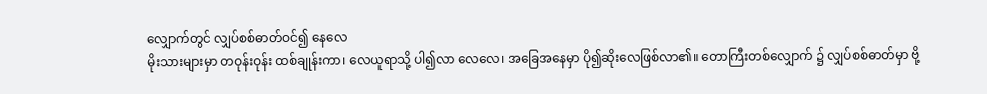လျှောက်တွင် လျှပ်စစ်ဓာတ်ဝင်၍ နေလေ
မိုးသားများမှာ တဝုန်းဝုန်း ထစ်ချုန်းကာ၊ လေယူရာသို့ ပါ၍လာ လေလေ၊ အခြေအနေမှာ ပို၍ဆိုးလေဖြစ်လာ၏။ တောကြီးတစ်လျှောက် ၌ လျှပ်စစ်ဓာတ်မှာ ဗို့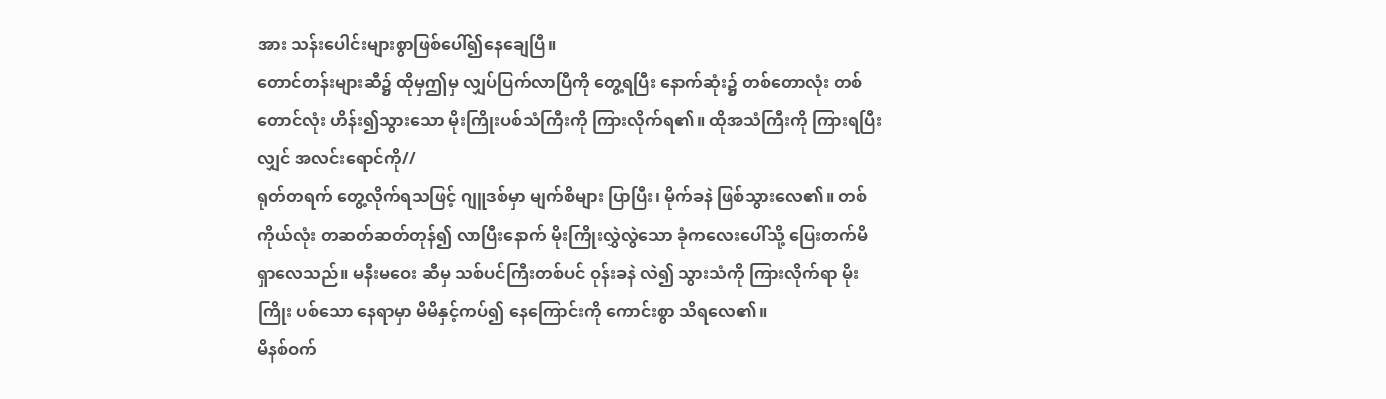အား သန်းပေါင်းများစွာဖြစ်ပေါ်၍နေချေပြီ။
တောင်တန်းများဆီ၌ ထိုမှဤမှ လျှပ်ပြက်လာပြီကို တွေ့ရပြီး နောက်ဆုံး၌ တစ်တောလုံး တစ်တောင်လုံး ဟိန်း၍သွားသော မိုးကြိုးပစ်သံကြီးကို ကြားလိုက်ရ၏။ ထိုအသံကြီးကို ကြားရပြီးလျှင် အလင်းရောင်ကို//
ရုတ်တရက် တွေ့လိုက်ရသဖြင့် ဂျူဒစ်မှာ မျက်စိများ ပြာပြီး၊ မိုက်ခနဲ ဖြစ်သွားလေ၏။ တစ်ကိုယ်လုံး တဆတ်ဆတ်တုန်၍ လာပြီးနောက် မိုးကြိုးလွှဲလွဲသော ခုံကလေးပေါ်သို့ ပြေးတက်မိရှာလေသည်။ မနီးမဝေး ဆီမှ သစ်ပင်ကြီးတစ်ပင် ဝုန်းခနဲ လဲ၍ သွားသံကို ကြားလိုက်ရာ မိုးကြိုး ပစ်သော နေရာမှာ မိမိနှင့်ကပ်၍ နေကြောင်းကို ကောင်းစွာ သိရလေ၏။
မိနစ်ဝက်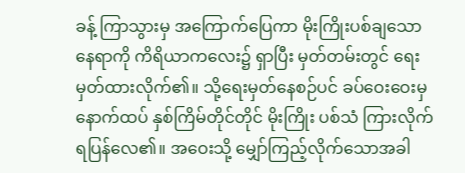ခန့် ကြာသွားမှ အကြောက်ပြေကာ မိုးကြိုးပစ်ချသော နေရာကို ကိရိယာကလေး၌ ရှာပြီး မှတ်တမ်းတွင် ရေးမှတ်ထားလိုက်၏။ သို့ရေးမှတ်နေစဉ်ပင် ခပ်ဝေးဝေးမှ နောက်ထပ် နှစ်ကြိမ်တိုင်တိုင် မိုးကြိုး ပစ်သံ ကြားလိုက်ရပြန်လေ၏။ အဝေးသို့ မျှော်ကြည့်လိုက်သောအခါ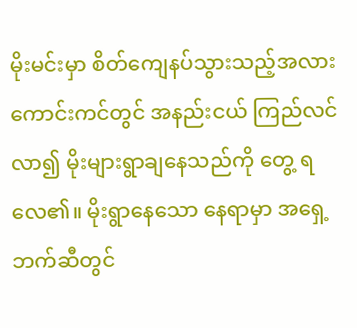မိုးမင်းမှာ စိတ်ကျေနပ်သွားသည့်အလား ကောင်းကင်တွင် အနည်းငယ် ကြည်လင်လာ၍ မိုးများရွာချနေသည်ကို တွေ့ ရလေ၏။ မိုးရွာနေသော နေရာမှာ အရှေ့ဘက်ဆီတွင်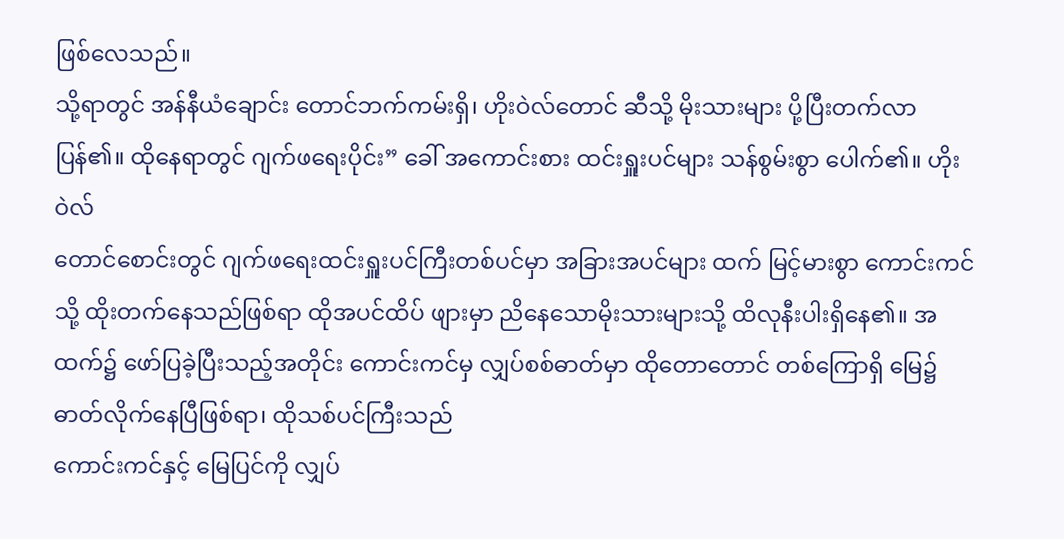ဖြစ်လေသည်။
သို့ရာတွင် အန်နီယံချောင်း တောင်ဘက်ကမ်းရှိ၊ ဟိုးဝဲလ်တောင် ဆီသို့ မိုးသားများ ပို့ပြီးတက်လာပြန်၏။ ထိုနေရာတွင် ဂျက်ဖရေးပိုင်း” ခေါ် အကောင်းစား ထင်းရှူးပင်များ သန်စွမ်းစွာ ပေါက်၏။ ဟိုးဝဲလ်
တောင်စောင်းတွင် ဂျက်ဖရေးထင်းရှူးပင်ကြီးတစ်ပင်မှာ အခြားအပင်များ ထက် မြင့်မားစွာ ကောင်းကင်သို့ ထိုးတက်နေသည်ဖြစ်ရာ ထိုအပင်ထိပ် ဖျားမှာ ညိနေသောမိုးသားများသို့ ထိလုနီးပါးရှိနေ၏။ အထက်၌ ဖော်ပြခဲ့ပြီးသည့်အတိုင်း ကောင်းကင်မှ လျှပ်စစ်ဓာတ်မှာ ထိုတောတောင် တစ်ကြောရှိ မြေ၌ ဓာတ်လိုက်နေပြီဖြစ်ရာ၊ ထိုသစ်ပင်ကြီးသည်
ကောင်းကင်နှင့် မြေပြင်ကို လျှပ်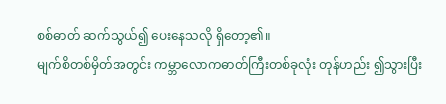စစ်ဓာတ် ဆက်သွယ်၍ ပေးနေသလို ရှိတော့၏။
မျက်စိတစ်မှိတ်အတွင်း ကမ္ဘာလောကဓာတ်ကြီးတစ်ခုလုံး တုန်ဟည်း ၍သွားပြီး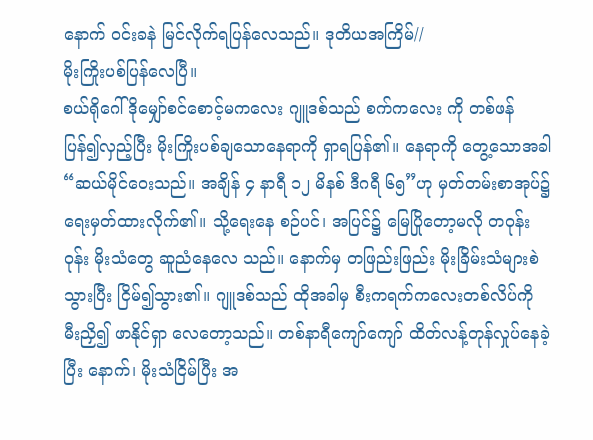နောက် ဝင်းခနဲ မြင်လိုက်ရပြန်လေသည်။ ဒုတိယအကြိမ်//
မိုးကြိုးပစ်ပြန်လေပြီ။
စယ်ရိုဂေါ်ဒိုမျှော်စင်စောင့်မကလေး ဂျူဒစ်သည် စက်ကလေး ကို တစ်ဖန် ပြန်၍လှည့်ပြီး မိုးကြိုးပစ်ချသောနေရာကို ရှာရပြန်၏။ နေရာကို တွေ့သောအခါ “ဆယ်မိုင်ဝေးသည်။ အချိန် ၄ နာရီ ၁၂ မိနစ် ဒီဂရီ ၆၅”ဟု မှတ်တမ်းစာအုပ်၌ ရေးမှတ်ထားလိုက်၏။ သို့ရေးနေ စဉ်ပင်၊ အပြင်၌ မြေပြိုတော့မလို တဝုန်းဝုန်း မိုးသံတွေ ဆူညံနေလေ သည်။ နောက်မှ တဖြည်းဖြည်း မိုးခြိမ်းသံများစဲသွားပြီး ငြိမ်၍သွား၏။ ဂျူဒစ်သည် ထိုအခါမှ စီးကရက်ကလေးတစ်လိပ်ကို မီးညှိ၍ ဖာနိုင်ရှာ လေတော့သည်။ တစ်နာရီကျော်ကျော် ထိတ်လန့်တုန်လှုပ်နေခဲ့ပြီး နောက်၊ မိုးသံငြိမ်ပြီး အ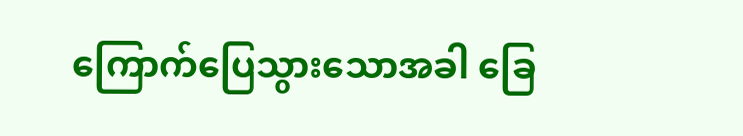ကြောက်ပြေသွားသောအခါ ခြေ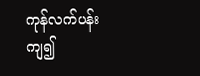ကုန်လက်ပန်း ကျ၍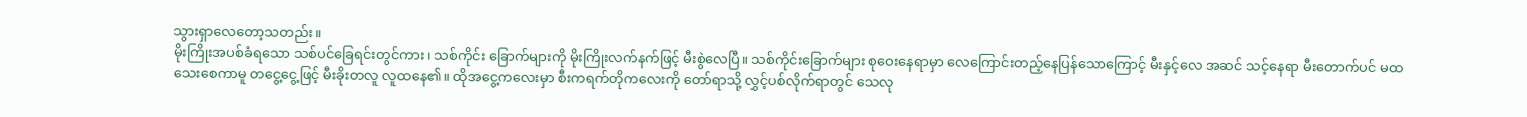သွားရှာလေတော့သတည်း။
မိုးကြိုးအပစ်ခံရသော သစ်ပင်ခြေရင်းတွင်ကား၊ သစ်ကိုင်း ခြောက်များကို မိုးကြိုးလက်နက်ဖြင့် မီးစွဲလေပြီ။ သစ်ကိုင်းခြောက်များ စုဝေးနေရာမှာ လေကြောင်းတည့်နေပြန်သောကြောင့် မီးနှင့်လေ အဆင် သင့်နေရာ မီးတောက်ပင် မထသေးစေကာမူ တငွေ့ငွေ့ဖြင့် မီးခိုးတလူ လူထနေ၏။ ထိုအငွေ့ကလေးမှာ စီးကရက်တိုကလေးကို တော်ရာသို့ လွှင့်ပစ်လိုက်ရာတွင် သေလု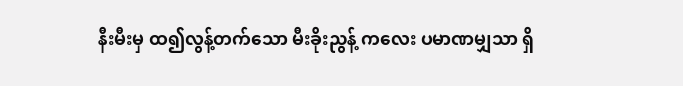နီးမီးမှ ထ၍လွန့်တက်သော မီးခိုးညွန့် ကလေး ပမာဏမျှသာ ရှိ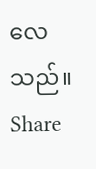လေသည်။
Share